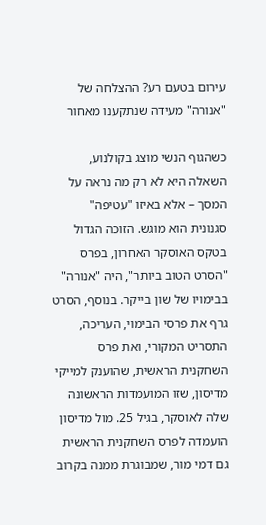עירום בטעם רע? ההצלחה של "אנורה" מעידה שנתקענו מאחור

כשהגוף הנשי מוצג בקולנוע, השאלה היא לא רק מה נראה על המסך – אלא באיזו "עטיפה" סגנונית הוא מוגש. הזוכה הגדול בטקס האוסקר האחרון, בפרס "הסרט הטוב ביותר", היה "אנורה" בבימויו של שון בייקר. בנוסף, הסרט גרף את פרסי הבימוי, העריכה, התסריט המקורי, ואת פרס השחקנית הראשית, שהוענק למייקי מדיסון, שזו המועמדות הראשונה שלה לאוסקר, בגיל 25. מול מדיסון הועמדה לפרס השחקנית הראשית גם דמי מור, שמבוגרת ממנה בקרוב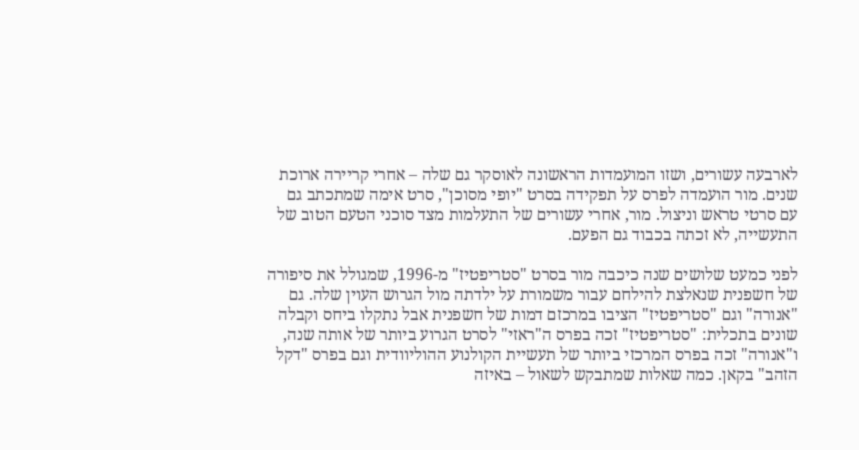לארבעה עשורים, ושזו המועמדות הראשונה לאוסקר גם שלה – אחרי קריירה ארוכת שנים. מור הועמדה לפרס על תפקידה בסרט "יופי מסוכן", סרט אימה שמתכתב גם עם סרטי טראש וניצול. מור, אחרי עשורים של התעלמות מצד סוכני הטעם הטוב של התעשייה, לא זכתה בכבוד גם הפעם.

לפני כמעט שלושים שנה כיכבה מור בסרט "סטריפטיז" מ-1996, שמגולל את סיפורה של חשפנית שנאלצת להילחם עבור משמורת על ילדתה מול הגרוש העוין שלה. גם "אנורה" וגם "סטריפטיז" הציבו במרכזם דמות של חשפנית אבל נתקלו ביחס וקבלה שונים בתכלית: "סטריפטיז" זכה בפרס ה"ראזי" לסרט הגרוע ביותר של אותה שנה, ו"אנורה" זכה בפרס המרכזי ביותר של תעשיית הקולנוע ההוליוודית וגם בפרס "דקל הזהב" בקאן. כמה שאלות שמתבקש לשאול – באיזה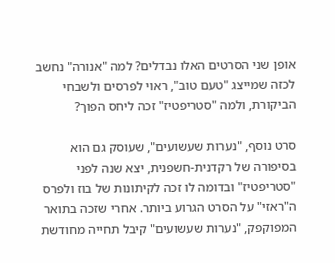אופן שני הסרטים האלו נבדלים? למה "אנורה" נחשב לכזה שמייצג "טעם טוב", ראוי לפרסים ולשבחי הביקורת, ולמה "סטריפטיז" זכה ליחס הפוך?

סרט נוסף, "נערות שעשועים", שעוסק גם הוא בסיפורה של רקדנית-חשפנית, יצא שנה לפני "סטריפטיז" ובדומה לו זכה לקיתונות של בוז ולפרס ה"ראזי" על הסרט הגרוע ביותר. אחרי שזכה בתואר המפוקפק, "נערות שעשועים" קיבל תחייה מחודשת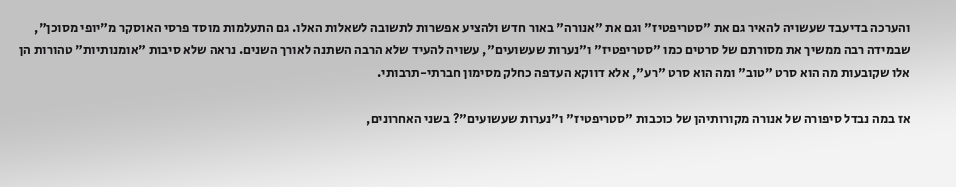והערכה בדיעבד שעשויה להאיר גם את "סטריפטיז" וגם את "אנורה" באור חדש ולהציע אפשרות לתשובה לשאלות האלו. גם התעלמות מוסד פרסי האוסקר מ"יופי מסוכן", שבמידה רבה ממשיך את מסורתם של סרטים כמו "סטריפטיז" ו"נערות שעשועים", עשויה להעיד שלא הרבה השתנה לאורך השנים. נראה שלא סיבות "אומנותיות" טהורות הן אלו שקובעות מה הוא סרט "טוב" ומה הוא סרט "רע", אלא דווקא העדפה כחלק מסימון חברתי-תרבותי.

אז במה נבדל סיפורה של אנורה מקורותיהן של כוכבות "סטריפטיז" ו"נערות שעשועים"? בשני האחרונים,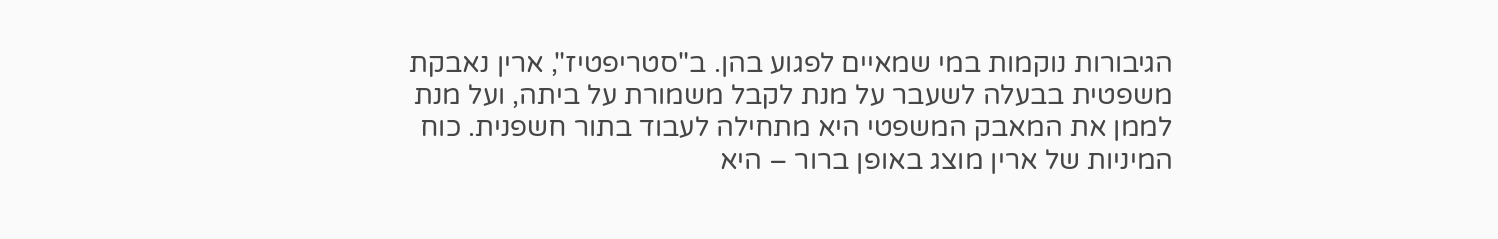הגיבורות נוקמות במי שמאיים לפגוע בהן. ב"סטריפטיז", ארין נאבקת משפטית בבעלה לשעבר על מנת לקבל משמורת על ביתה, ועל מנת לממן את המאבק המשפטי היא מתחילה לעבוד בתור חשפנית. כוח המיניות של ארין מוצג באופן ברור – היא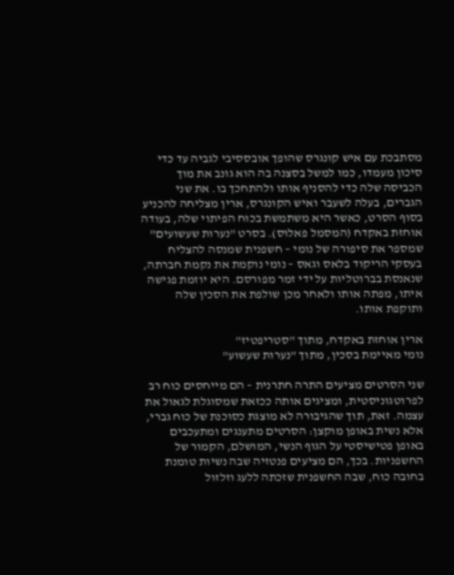מסתבכת עם איש קונגרס שהופך אובססיבי לגביה עד כדי סיכון מעמדו, כמו למשל בסצנה בה הוא גונב את מוך הכביסה שלה כדי להסניף אותו ולהתחכך בו. את שני הגברים, בעלה לשעבר ואיש הקונגרס, ארין מצליחה להכניע בסוף הסרט, כאשר היא משתמשת בכוח הפיתוי שלה, בעודה אוחזת באקדח (המסמל פאלוס). בסרט "נערות שעשועים" שמספר את סיפורה של נומי – חשפנית שמנסה להצליח בעסקי הריקוד בלאס וגאס – נומי נוקמת את נקמת חברתה, שנאנסת בברוטליות על ידי זמר מפורסם. היא יוזמת פגישה איתו, מפתה אותו ולאחר מכן שולפת את הסכין שלה ותוקפת אותו.

ארין אוחזת באקדח, מתוך "סטריפטיז"
נומי מאיימת בסכין, מתוך "נערות שעשוע"

שני הסרטים מציעים התרה חתרנית – הם מייחסים כוח רב לפרוטגוניסטית, ומציגים אותה ככזאת שמסוגלת לגאול את עצמה. זאת, תוך שהגיבורה לא מוצגת כסוכנת של כוח גברי, אלא נשית באופן מוקצן: הסרטים מתענגים ומתעכבים באופן פטישיסטי על הגוף הנשי, המושלם, הקמור של החשפניות. בכך, הם מציעים פנטזיה שבה נשיות טומנת בחובה כוח, שבה החשפנית שזכתה ללעג וזלזול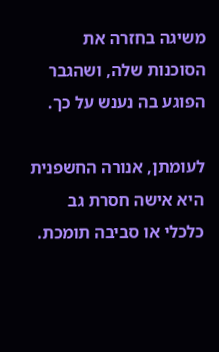משיגה בחזרה את הסוכנות שלה, ושהגבר הפוגע בה נענש על כך.

לעומתן, אנורה החשפנית היא אישה חסרת גב כלכלי או סביבה תומכת.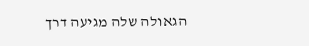הגאולה שלה מגיעה דרך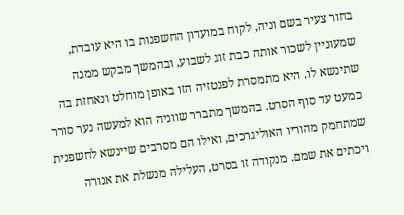בחור צעיר בשם וניה, לקוח במועדון החשפנות בו היא עובדת, שמעוניין לשכור אותה כבת זוג לשבוע, ובהמשך מבקש ממנה שתינשא לו. היא מתמסרת לפנטזיה הזו באופן מוחלט ונאחזת בה כמעט עד סוף הסרט. בהמשך מתברר שווניה הוא למעשה נער סורר שמתחמק מהוריו האוליגרכים, ואילו הם מסרבים שיינשא לחשפנית ויכתים את שמם. מנקודה זו בסרט, העלילה מנשלת את אנורה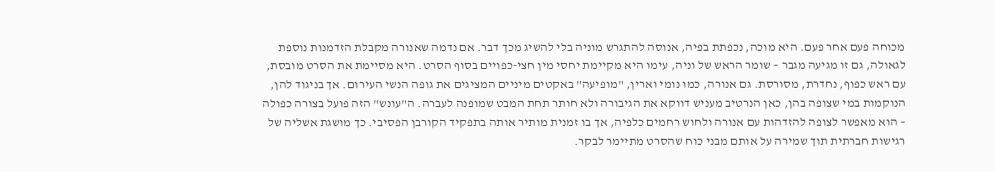מכוחה פעם אחר פעם. היא מוכה, נכפתת בפיה, אנוסה להתגרש מוניה בלי להשיג מכך דבר. אם נדמה שאנורה מקבלת הזדמנות נוספת לגאולה, גם זו מגיעה מגבר – שומר הראש של וניה, עימו היא מקיימת יחסי מין חצי-כפויים בסוף הסרט. היא מסיימת את הסרט מובסת, עם ראש כפוף, נחדרת, מסורסת. גם אנורה, כמו נומי וארין, "מופיעה" באקטים מיניים המציגים את גופה הנשי העירום. אך בניגוד להן, הנוקמות במי שצופה בהן, כאן הנרטיב מעניש דווקא את הגיבורה ולא חותר תחת המבט שמופנה לעברה. ה"עונש" הזה פועל בצורה כפולה – הוא מאפשר לצופה להזדהות עם אנורה ולחוש רחמים כלפיה, אך בו זמנית מותיר אותה בתפקיד הקורבן הפסיבי. כך מושגת אשליה של רגישות חברתית תוך שמירה על אותם מבני כוח שהסרט מתיימר לבקר.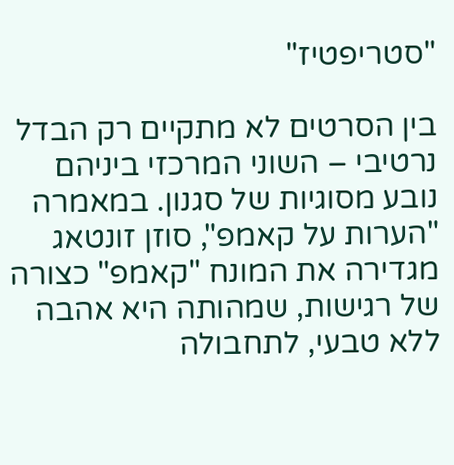"סטריפטיז"

בין הסרטים לא מתקיים רק הבדל נרטיבי – השוני המרכזי ביניהם נובע מסוגיות של סגנון. במאמרה "הערות על קאמפ", סוזן זונטאג מגדירה את המונח "קאמפ" כצורה של רגישות, שמהותה היא אהבה ללא טבעי, לתחבולה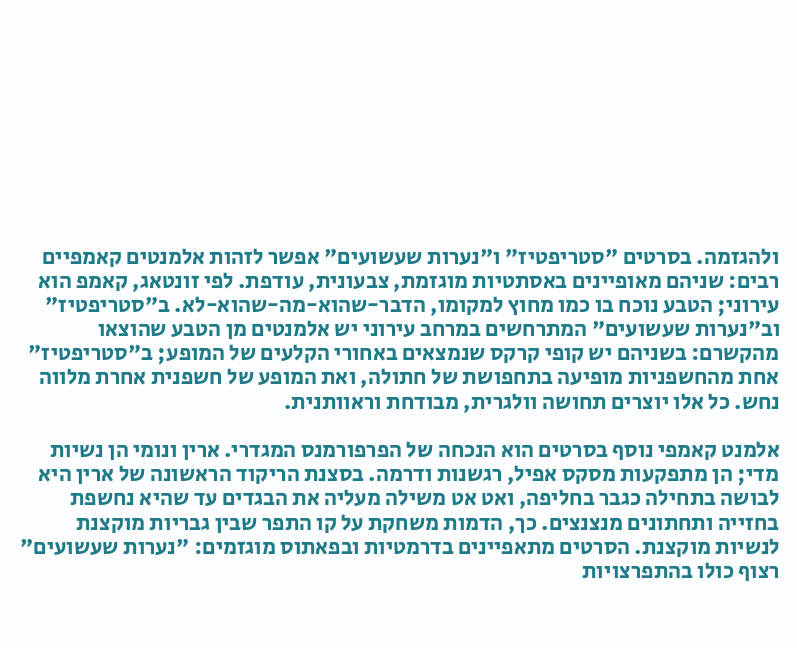ולהגזמה. בסרטים "סטריפטיז" ו"נערות שעשועים" אפשר לזהות אלמנטים קאמפיים רבים: שניהם מאופיינים באסתטיות מוגזמת, צבעונית, עודפת. לפי זונטאג, קאמפ הוא עירוני; הטבע נוכח בו כמו מחוץ למקומו, הדבר-שהוא-מה-שהוא-לא. ב"סטריפטיז" וב"נערות שעשועים" המתרחשים במרחב עירוני יש אלמנטים מן הטבע שהוצאו מהקשרם: בשניהם יש קופי קרקס שנמצאים באחורי הקלעים של המופע; ב"סטריפטיז" אחת מהחשפניות מופיעה בתחפושת של חתולה, ואת המופע של חשפנית אחרת מלווה נחש. כל אלו יוצרים תחושה וולגרית, מבודחת וראוותנית.

אלמנט קאמפי נוסף בסרטים הוא הנכחה של הפרפורמנס המגדרי. ארין ונומי הן נשיות מדי; הן מתפקעות מסקס אפיל, רגשנות ודרמה. בסצנת הריקוד הראשונה של ארין היא לבושה בתחילה כגבר בחליפה, ואט אט משילה מעליה את הבגדים עד שהיא נחשפת בחזייה ותחתונים מנצנצים. כך, הדמות משחקת על קו התפר שבין גבריות מוקצנת לנשיות מוקצנת. הסרטים מתאפיינים בדרמטיות ובפאתוס מוגזמים: "נערות שעשועים" רצוף כולו בהתפרצויות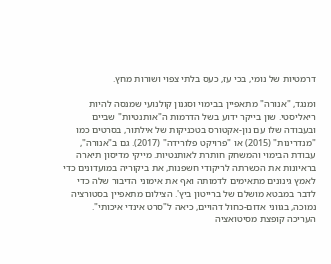דרמטיות של נומי, בכי עז, כעס בלתי צפוי ושורות מחץ.

ומנגד, "אנורה" מתאפיין בבימוי וסגנון קולנועי שמנסה להיות ריאליסטי. שון בייקר ידוע בשל הדרמות ה"אותנטיות" שביים ובעבודה שלו עם נון-אקטורס בטכניקות של אילתור, בסרטים כמו "מנדרינות" (2015) או "פרויקט פלורידה" (2017). גם ב"אנורה", עבודת הבימוי והמשחק חותרת לאותנטיות. מייקי מדיסון תיארה בראיונות את הכשרתה לריקודי חשפנות, את ביקוריה במועדונים כדי לאמץ גינונים מתאימים לדמותה ואף את אימוני הדיבור שלה כדי לדבר במבטא מושלם של ברייטון ביץ'. הצילום מתאפיין בסטורציה נמוכה, בגווני אדום-כחול דהויים, כיאה ל"סרט אינדי איכותי". העריכה קופצת מסיטואציה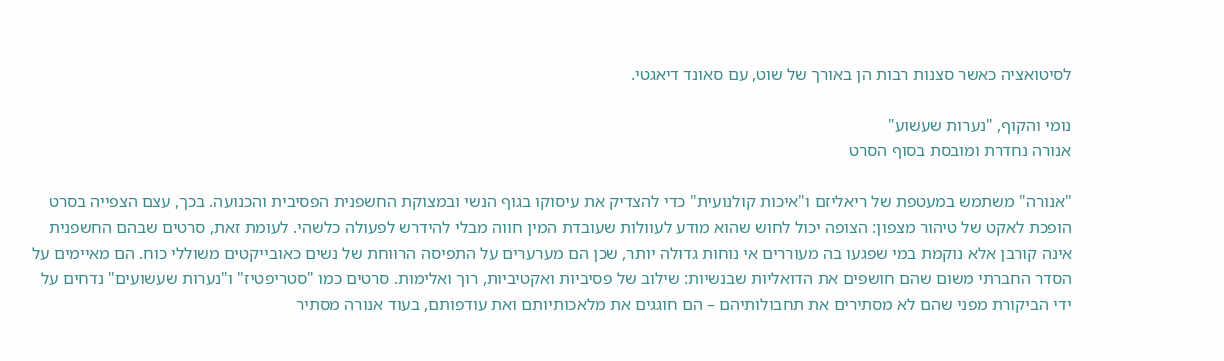לסיטואציה כאשר סצנות רבות הן באורך של שוט, עם סאונד דיאגטי.

נומי והקוף, "נערות שעשוע"
אנורה נחדרת ומובסת בסוף הסרט

"אנורה" משתמש במעטפת של ריאליזם ו"איכות קולנועית" כדי להצדיק את עיסוקו בגוף הנשי ובמצוקת החשפנית הפסיבית והכנועה. בכך, עצם הצפייה בסרט הופכת לאקט של טיהור מצפון: הצופה יכול לחוש שהוא מודע לעוולות שעובדת המין חווה מבלי להידרש לפעולה כלשהי. לעומת זאת, סרטים שבהם החשפנית אינה קורבן אלא נוקמת במי שפגעו בה מעוררים אי נוחות גדולה יותר, שכן הם מערערים על התפיסה הרווחת של נשים כאובייקטים משוללי כוח. הם מאיימים על הסדר החברתי משום שהם חושפים את הדואליות שבנשיות: שילוב של פסיביות ואקטיביות, רוך ואלימות. סרטים כמו "סטריפטיז" ו"נערות שעשועים" נדחים על ידי הביקורת מפני שהם לא מסתירים את תחבולותיהם – הם חוגגים את מלאכותיותם ואת עודפותם, בעוד אנורה מסתיר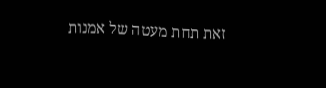זאת תחת מעטה של אמנות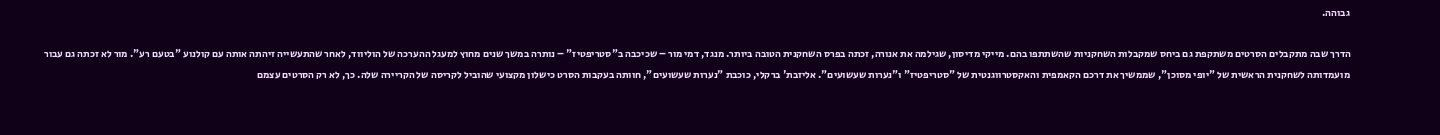גבוהה.

הדרך שבה מתקבלים הסרטים משתקפת גם ביחס שמקבלות השחקניות שהשתתפו בהם. מייקי מדיסון, שגילמה את אנורה, זכתה בפרס השחקנית הטובה ביותר. מנגד, דמי מור – שכיכבה ב"סטריפטיז" – נותרה במשך שנים מחוץ למעגל ההערכה של הוליווד, לאחר שהתעשייה זיהתה אותה עם קולנוע "בטעם רע". מור לא זכתה גם עבור מועמדותה לשחקנית הראשית של "יופי מסוכן", שממשיך את דרכם הקאמפית והאקסטרווגנטית של "סטריפטיז" ו"נערות שעשועים". אליזבת' ברקלי, כוכבת "נערות שעשועים", חוותה בעקבות הסרט כישלון מקצועי שהוביל לקריסה של הקריירה שלה. כך, לא רק הסרטים עצמם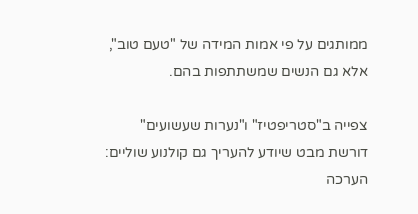ממותגים על פי אמות המידה של "טעם טוב", אלא גם הנשים שמשתתפות בהם.

צפייה ב"סטריפטיז" ו"נערות שעשועים" דורשת מבט שיודע להעריך גם קולנוע שוליים: הערכה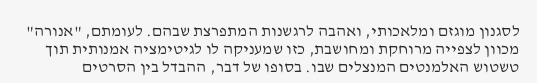לסגנון מוגזם ומלאכותי, ואהבה לרגשנות המתפרצת שבהם. לעומתם, "אנורה" מכוון לצפייה מרוחקת ומחושבת, כזו שמעניקה לו לגיטימציה אמנותית תוך טשטוש האלמנטים המנצלים שבו. בסופו של דבר, ההבדל בין הסרטים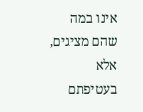אינו במה שהם מציגים, אלא בעטיפתם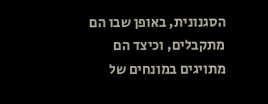הסגנונית, באופן שבו הם מתקבלים, וכיצד הם מתויגים במונחים של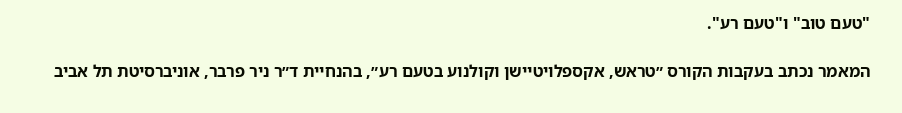"טעם טוב" ו"טעם רע".

המאמר נכתב בעקבות הקורס ״טראש, אקספלויטיישן וקולנוע בטעם רע״, בהנחיית ד״ר ניר פרבר, אוניברסיטת תל אביב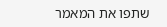שתפו את המאמר